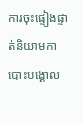ការចុះផ្ទៀងផ្ទាត់និយាមកាបោះបង្គោល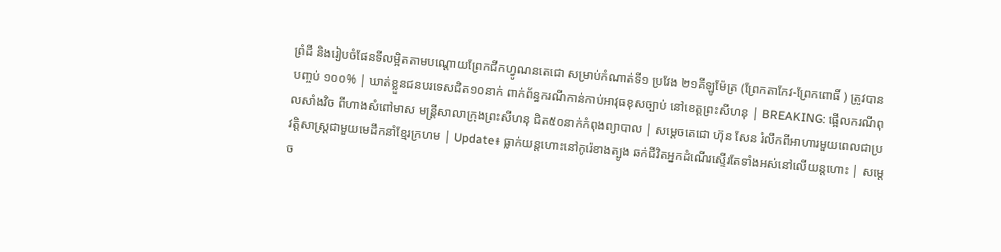ព្រំដី និងរៀបចំផែនទីលម្អិតតាមបណ្តោយព្រែកជីកហ្វូណនតេជោ សម្រាប់កំណាត់ទី១ ប្រវែង ២១គីឡូម៉ែត្រ (ព្រែកតាកែវ-ព្រែកពោធិ៍ ) ត្រូវបានបញ្ចប់ ១០០% | ឃាត់ខ្លួនជនបរទេសជិត១០នាក់ ពាក់ព័ន្ធករណីកាន់កាប់អាវុធខុសច្បាប់ នៅខេត្តព្រះសីហនុ | BREAKING: ផ្អើលករណីពុលសាំងវិច ពីហាងសំពៅមាស មន្ត្រីសាលាក្រុងព្រះសីហនុ ជិត៥០នាក់កំពុងព្យាបាល | សម្តេចតេជោ ហ៊ុន សែន រំលឹកពីអាហារមួយពេលជាប្រវត្តិសាស្ត្រជាមួយមេដឹកនាំខ្មែរក្រហម | Update៖ ធ្លាក់យន្តហោះនៅកូរ៉េខាងត្បូង ឆក់ជីវិតអ្នកដំណើរស្ទើរតែទាំងអស់នៅលើយន្តហោះ | សម្តេច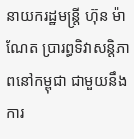នាយករដ្ឋមន្ត្រី ហ៊ុន ម៉ាណែត ប្រារព្ធទិវាសន្តិភាពនៅកម្ពុជា ជាមួយនឹងការ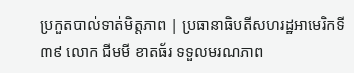ប្រកួតបាល់ទាត់មិត្តភាព | ប្រធានាធិបតីសហរដ្ឋអាមេរិកទី៣៩ លោក ជីមមី ខាតធ័រ ទទួលមរណភាព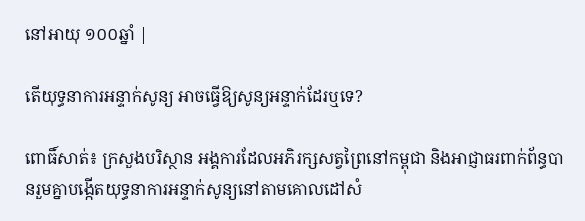នៅអាយុ ១០០ឆ្នាំ |

តើយុទ្ធនាការអន្ទាក់សូន្យ អាចធ្វើឱ្យសូន្យអន្ទាក់ដែរឬទេ?

ពោធិ៍សាត់៖ ក្រសួងបរិស្ថាន អង្គការដែលអភិរក្សសត្វព្រៃនៅកម្ពុជា និងអាជ្ញាធរពាក់ព័ន្ធបានរួមគ្នាបង្កើតយុទ្ធនាការអន្ទាក់សូន្យនៅតាមគោលដៅសំ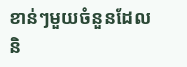ខាន់ៗមួយចំនួនដែលនិ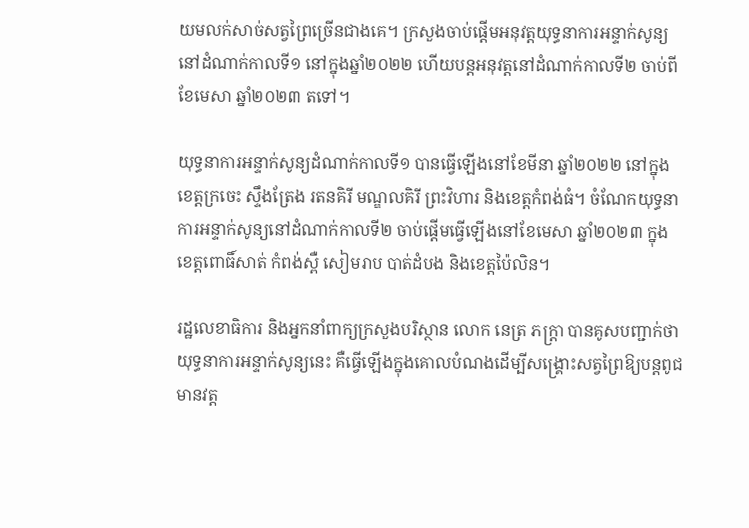យមលក់សាច់សត្វព្រៃច្រើនជាងគេ។ ក្រសួងចាប់ផ្តើមអនុវត្តយុទ្ធនាការអន្ទាក់សូន្យនៅដំណាក់កាលទី១ នៅក្នុងឆ្នាំ២០២២ ហើយបន្តអនុវត្តនៅដំណាក់កាលទី២ ចាប់ពីខែមេសា ឆ្នាំ២០២៣ តទៅ។

យុទ្ធនាការអន្ទាក់សូន្យដំណាក់កាលទី១ បានធ្វើឡើងនៅខែមីនា ឆ្នាំ២០២២ នៅក្នុងខេត្តក្រចេះ ស្ទឹងត្រែង រតនគិរី មណ្ឌលគិរី ព្រះវិហារ និងខេត្តកំពង់ធំ។ ចំណែកយុទ្ធនាការអន្ទាក់សូន្យនៅដំណាក់កាលទី២ ចាប់ផ្តើមធ្វើឡើងនៅខែមេសា ឆ្នាំ២០២៣ ក្នុងខេត្តពោធិ៍សាត់ កំពង់ស្ពឺ សៀមរាប បាត់ដំបង និងខេត្តប៉ៃលិន។

រដ្ឋលេខាធិការ និងអ្នកនាំពាក្យក្រសួងបរិស្ថាន លោក នេត្រ ភក្ត្រា បានគូសបញ្ជាក់ថា យុទ្ធនាការអន្ទាក់សូន្យនេះ គឺធ្វើឡើងក្នុងគោលបំណងដើម្បីសង្គ្រោះសត្វព្រៃឱ្យបន្តពូជមានវត្ត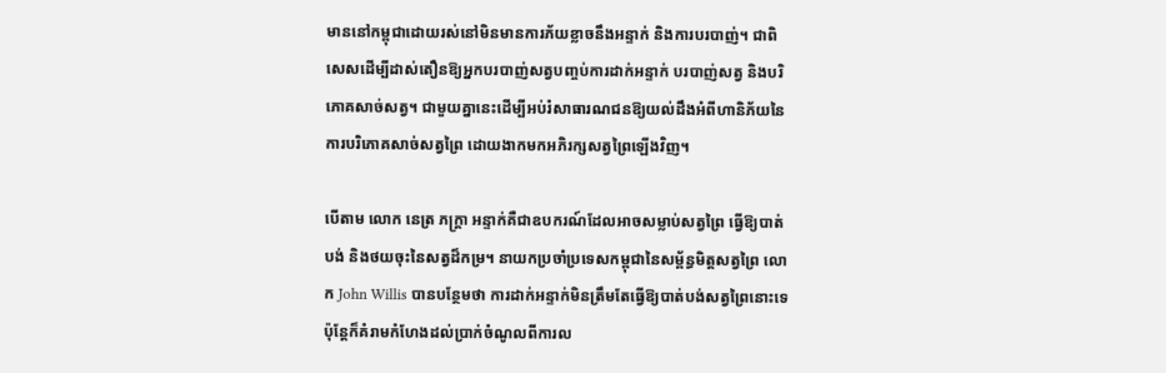មាននៅកម្ពុជាដោយរស់នៅមិនមានការភ័យខ្លាចនឹងអន្ទាក់ និងការបរបាញ់។ ជាពិសេសដើម្បីដាស់តឿនឱ្យអ្នកបរបាញ់សត្វបញ្ចប់ការដាក់អន្ទាក់ បរបាញ់សត្វ និងបរិភោគសាច់សត្វ។ ជាមួយគ្នានេះដើម្បីអប់រំសាធារណជនឱ្យយល់ដឹងអំពីហានិភ័យនៃការបរិភោគសាច់សត្វព្រៃ ដោយងាកមកអភិរក្សសត្វព្រៃឡើងវិញ។

បើតាម លោក នេត្រ ភក្ត្រា អន្ទាក់គឺជាឧបករណ៍ដែលអាចសម្លាប់សត្វព្រៃ ធ្វើឱ្យបាត់បង់ និងថយចុះនៃសត្វដ៏កម្រ។ នាយកប្រចាំប្រទេសកម្ពុជានៃសម្ព័ន្ធមិត្តសត្វព្រៃ លោក John Willis បានបន្ថែមថា ការដាក់អន្ទាក់មិនត្រឹមតែធ្វើឱ្យបាត់បង់សត្វព្រៃនោះទេ ប៉ុន្តែក៏គំរាមកំហែងដល់ប្រាក់ចំណូលពីការល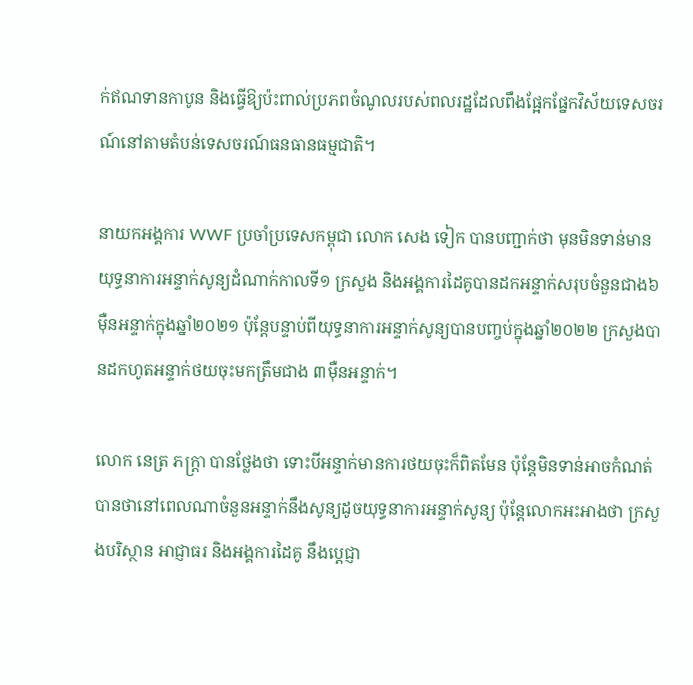ក់ឥណទានកាបូន និងធ្វើឱ្យប៉ះពាល់ប្រភពចំណូលរបស់ពលរដ្ឋដែលពឹងផ្អែកផ្នែកវិស័យទេសចរណ៍នៅតាមតំបន់ទេសចរណ៍ធនធានធម្មជាតិ។

នាយកអង្គការ WWF ប្រចាំប្រទេសកម្ពុជា លោក សេង ទៀក បានបញ្ជាក់ថា មុនមិនទាន់មានយុទ្ធនាការអន្ទាក់សូន្យដំណាក់កាលទី១ ក្រសួង និងអង្គការដៃគូបានដកអន្ទាក់សរុបចំនួនជាង៦ម៉ឺនអន្ទាក់ក្នុងឆ្នាំ២០២១ ប៉ុន្តែបន្ទាប់ពីយុទ្ធនាការអន្ទាក់សូន្យបានបញ្ចប់ក្នុងឆ្នាំ២០២២ ក្រសួងបានដកហូតអន្ទាក់ថយចុះមកត្រឹមជាង ៣ម៉ឺនអន្ទាក់។

លោក នេត្រ ភក្ត្រា បានថ្លែងថា ទោះបីអន្ទាក់មានការថយចុះក៏ពិតមែន ប៉ុន្តែមិនទាន់អាចកំណត់បានថានៅពេលណាចំនួនអន្ទាក់នឹងសូន្យដូចយុទ្ធនាការអន្ទាក់សូន្យ ប៉ុន្តែលោកអះអាងថា ក្រសួងបរិស្ថាន អាជ្ញាធរ និងអង្គការដៃគូ នឹងប្តេជ្ញា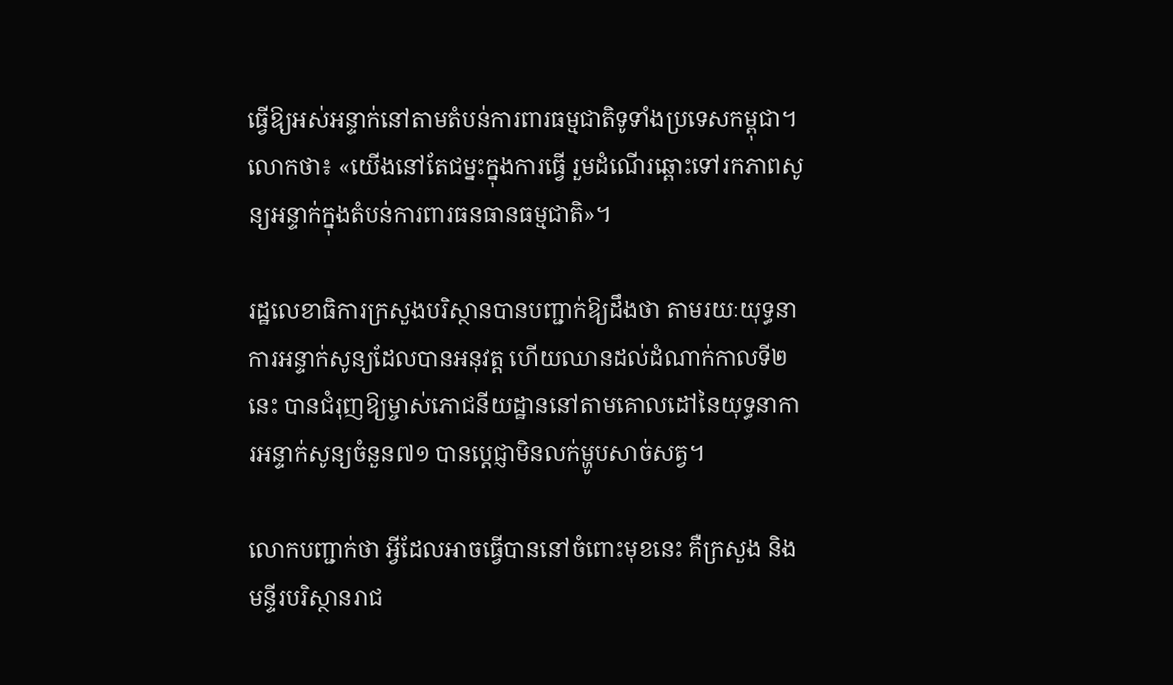ធ្វើឱ្យអស់អន្ទាក់នៅតាមតំបន់ការពារធម្មជាតិទូទាំងប្រទេសកម្ពុជា។ លោកថា៖ «យើងនៅតែជម្នះក្នុងការធ្វើ រួមដំណើរឆ្ពោះទៅរកភាពសូន្យអន្ទាក់ក្នុងតំបន់ការពារធនធានធម្មជាតិ»។

រដ្ឋលេខាធិការក្រសួងបរិស្ថានបានបញ្ជាក់ឱ្យដឹងថា តាមរយៈយុទ្ធនាការអន្ទាក់សូន្យដែលបានអនុវត្ត ហើយឈានដល់ដំណាក់កាលទី២នេះ បានជំរុញឱ្យម្ចាស់ភោជនីយដ្ឋាននៅតាមគោលដៅនៃយុទ្ធនាការអន្ទាក់សូន្យចំនួន៧១ បានបេ្តជ្ញាមិនលក់ម្ហូបសាច់សត្វ។

លោកបញ្ជាក់ថា អ្វីដែលអាចធ្វើបាននៅចំពោះមុខនេះ គឺក្រសួង និងមន្ទីរបរិស្ថានរាជ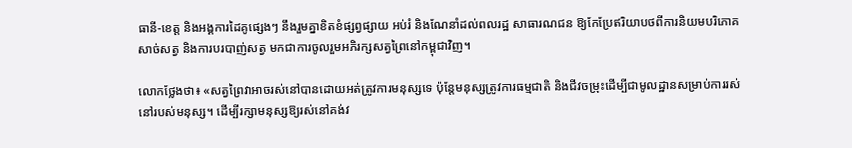ធានី-ខេត្ត និងអង្គការដៃគូផ្សេងៗ នឹងរួមគ្នាខិតខំផ្សព្វផ្សាយ អប់រំ និងណែនាំដល់ពលរដ្ឋ សាធារណជន ឱ្យកែប្រែឥរិយាបថពីការនិយមបរិភោគសាច់សត្វ និងការបរបាញ់សត្វ មកជាការចូលរួមអភិរក្សសត្វព្រៃនៅកម្ពុជាវិញ។

លោកថ្លែងថា៖ «សត្វព្រៃវាអាចរស់នៅបានដោយអត់ត្រូវការមនុស្សទេ ប៉ុន្តែមនុស្សត្រូវការធម្មជាតិ និងជីវចម្រុះដើម្បីជាមូលដ្ឋានសម្រាប់ការរស់នៅរបស់មនុស្ស។ ដើម្បីរក្សាមនុស្សឱ្យរស់នៅគង់វ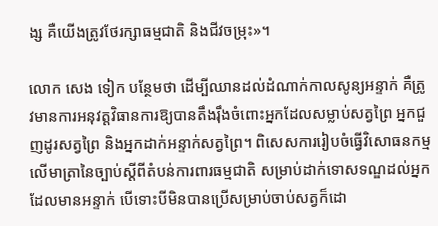ង្ស គឺយើងត្រូវថែរក្សាធម្មជាតិ និងជីវចម្រុះ»។

លោក សេង ទៀក បន្ថែមថា ដើម្បីឈានដល់ដំណាក់កាលសូន្យអន្ទាក់ គឺត្រូវមានការអនុវត្តវិធានការឱ្យបានតឹងរ៉ឹងចំពោះអ្នកដែលសម្លាប់សត្វព្រៃ អ្នកជួញដូរសត្វព្រៃ និងអ្នកដាក់អន្ទាក់សត្វព្រៃ។ ពិសេសការរៀបចំធ្វើវិសោធនកម្មលើមាត្រានៃច្បាប់ស្តីពីតំបន់ការពារធម្មជាតិ សម្រាប់ដាក់ទោសទណ្ឌដល់អ្នកដែលមានអន្ទាក់ បើទោះបីមិនបានប្រើសម្រាប់ចាប់សត្វក៏ដោ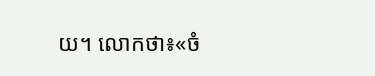យ។ លោកថា៖«ចំ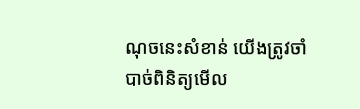ណុចនេះសំខាន់ យើងត្រូវចាំបាច់ពិនិត្យមើល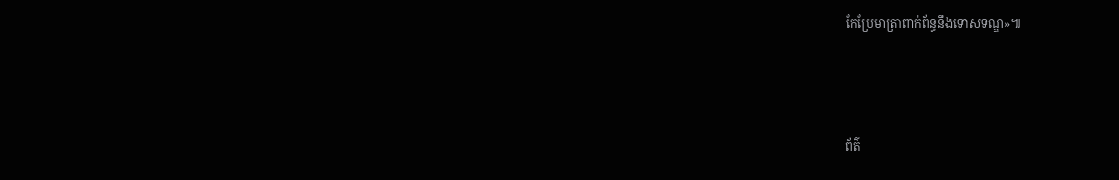កែប្រែមាត្រាពាក់ព័ន្ធនឹងទោសទណ្ឌ»៕



ព័ត៌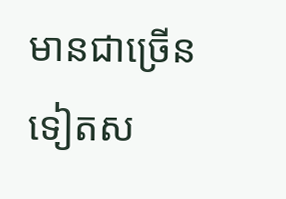មានជាច្រើនទៀតស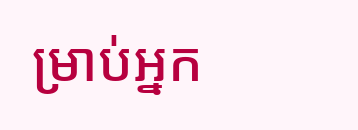ម្រាប់អ្នក